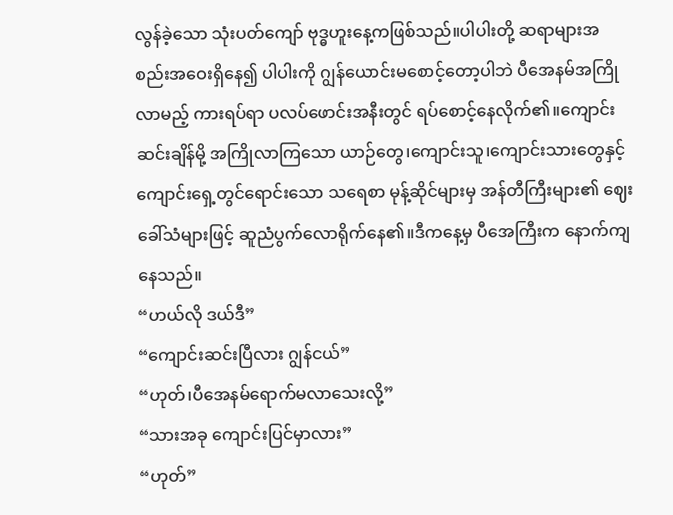လွန်ခဲ့သော သုံးပတ်ကျော် ဗုဒ္ဓဟူးနေ့ကဖြစ်သည်။ပါပါးတို့ ဆရာများအစည်းအဝေးရှိနေ၍ ပါပါးကို ဂျွန်ယောင်းမစောင့်တော့ပါဘဲ ပီအေနမ်အကြိုလာမည့် ကားရပ်ရာ ပလပ်ဖောင်းအနီးတွင် ရပ်စောင့်နေလိုက်၏။ကျောင်းဆင်းချိန်မို့ အကြိုလာကြသော ယာဉ်တွေ၊ကျောင်းသူ၊ကျောင်းသားတွေနှင့် ကျောင်းရှေ့တွင်ရောင်းသော သရေစာ မုန့်ဆိုင်များမှ အန်တီကြီးများ၏ ဈေးခေါ်သံများဖြင့် ဆူညံပွက်လောရိုက်နေ၏။ဒီကနေ့မှ ပီအေကြီးက နောက်ကျနေသည်။
“ဟယ်လို ဒယ်ဒီ”
“ကျောင်းဆင်းပြီလား ဂျွန်ငယ်”
“ဟုတ်၊ပီအေနမ်ရောက်မလာသေးလို့”
“သားအခု ကျောင်းပြင်မှာလား”
“ဟုတ်”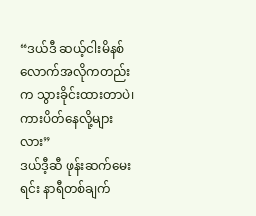“ဒယ်ဒီ ဆယ့်ငါးမိနစ်လောက်အလိုကတည်းက သွားခိုင်းထားတာပဲ၊ကားပိတ်နေလို့များလား”
ဒယ်ဒီ့ဆီ ဖုန်းဆက်မေးရင်း နာရီတစ်ချက်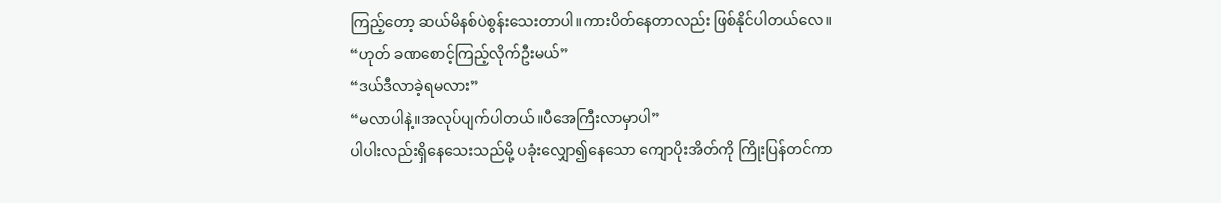ကြည့်တော့ ဆယ်မိနစ်ပဲစွန်းသေးတာပါ။ကားပိတ်နေတာလည်း ဖြစ်နိုင်ပါတယ်လေ။
“ဟုတ် ခဏစောင့်ကြည့်လိုက်ဦးမယ်”
“ဒယ်ဒီလာခဲ့ရမလား”
“မလာပါနဲ့။အလုပ်ပျက်ပါတယ်။ပီအေကြီးလာမှာပါ”
ပါပါးလည်းရှိနေသေးသည်မို့ ပခုံးလျှော၍နေသော ကျောပိုးအိတ်ကို ကြိုးပြန်တင်ကာ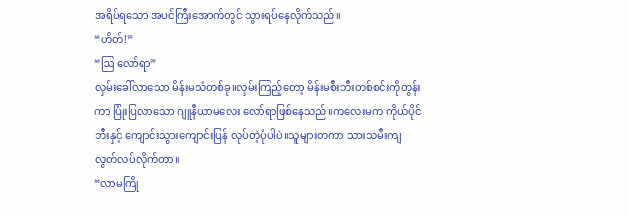အရိပ်ရသော အပင်ကြီးအောက်တွင် သွားရပ်နေလိုက်သည်။
“ဟိတ်!”
“ဩ လော်ရာ”
လှမ်းခေါ်လာသော မိန်းမသံတစ်ခု။လှမ်းကြည့်တော့ မိန်းမစီးဘီးတစ်စင်းကိုတွန်းကာ ပြုံးပြလာသော ဂျူနီယာမလေး လော်ရာဖြစ်နေသည်။ကလေးမက ကိုယ်ပိုင်ဘီးနှင့် ကျောင်းသွားကျောင်းပြန် လုပ်တဲ့ပုံပါပဲ။သူများတကာ သားသမီးကျ လွတ်လပ်လိုက်တာ။
“လာမကြို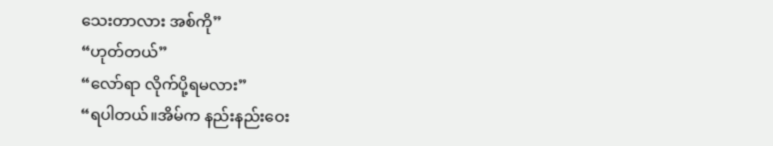သေးတာလား အစ်ကို”
“ဟုတ်တယ်”
“လော်ရာ လိုက်ပို့ရမလား”
“ရပါတယ်။အိမ်က နည်းနည်းဝေး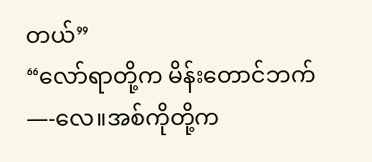တယ်”
“လော်ရာတို့က မိန်းတောင်ဘက်—-လေ။အစ်ကိုတို့က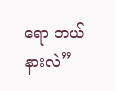ရော ဘယ်နားလဲ”